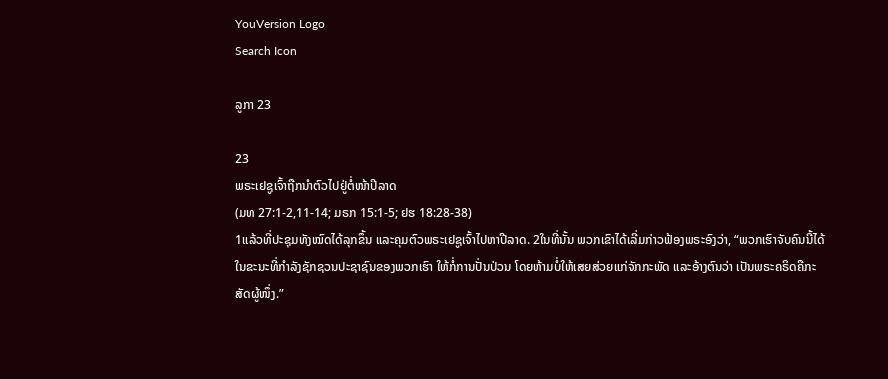YouVersion Logo
Search Icon

ລູກາ 23

23
ພຣະເຢຊູເຈົ້າຖືກນຳຕົວໄປຢູ່ຕໍ່ໜ້າປີລາດ
(ມທ 27:1-2,11-14; ມຣກ 15:1-5; ຢຮ 18:28-38)
1ແລ້ວທີ່ປະຊຸມທັງໝົດໄດ້ລຸກຂຶ້ນ ແລະຄຸມຕົວພຣະເຢຊູເຈົ້າໄປຫາປີລາດ. 2ໃນທີ່ນັ້ນ ພວກເຂົາໄດ້ເລີ່ມກ່າວຟ້ອງພຣະອົງວ່າ, “ພວກເຮົາຈັບຄົນນີ້ໄດ້ ໃນຂະນະທີ່ກຳລັງຊັກຊວນປະຊາຊົນຂອງພວກເຮົາ ໃຫ້ກໍ່ການປັ່ນປ່ວນ ໂດຍຫ້າມບໍ່ໃຫ້ເສຍສ່ວຍແກ່ຈັກກະພັດ ແລະອ້າງຕົນວ່າ ເປັນພຣະຄຣິດຄືກະສັດຜູ້ໜຶ່ງ.”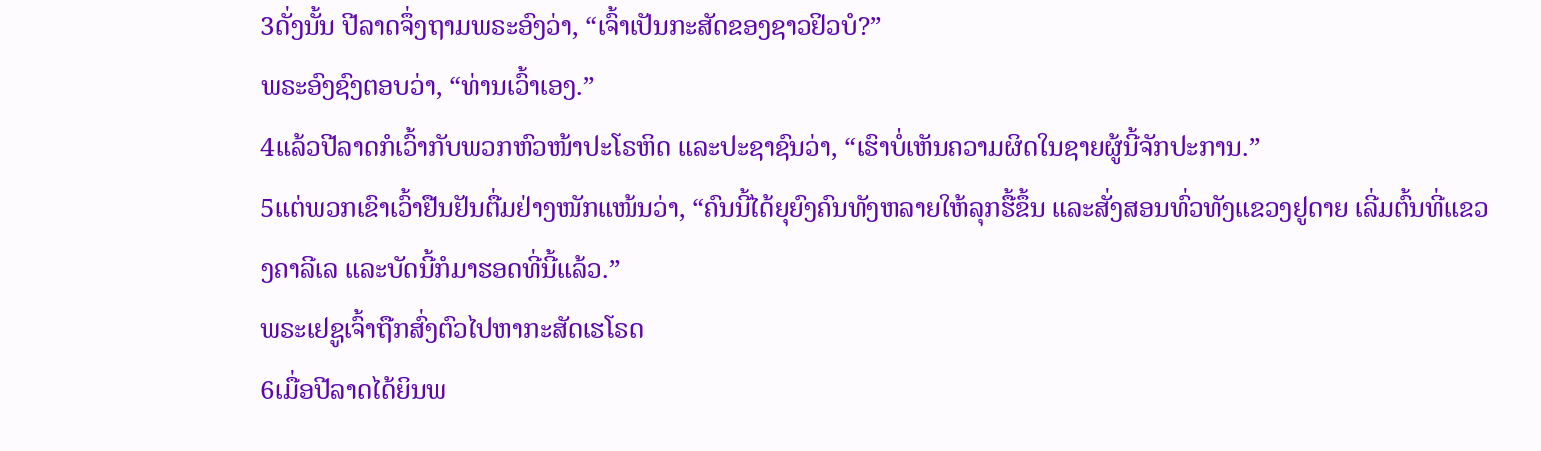3ດັ່ງນັ້ນ ປີລາດຈຶ່ງຖາມພຣະອົງວ່າ, “ເຈົ້າເປັນກະສັດຂອງຊາວຢິວບໍ?”
ພຣະອົງຊົງຕອບວ່າ, “ທ່ານເວົ້າເອງ.”
4ແລ້ວປີລາດກໍເວົ້າກັບພວກຫົວໜ້າປະໂຣຫິດ ແລະປະຊາຊົນວ່າ, “ເຮົາບໍ່ເຫັນຄວາມຜິດໃນຊາຍຜູ້ນີ້ຈັກປະການ.”
5ແຕ່ພວກເຂົາເວົ້າຢືນຢັນຕື່ມຢ່າງໜັກແໜ້ນວ່າ, “ຄົນນີ້ໄດ້ຍຸຍົງຄົນທັງຫລາຍໃຫ້ລຸກຮື້ຂຶ້ນ ແລະສັ່ງສອນທົ່ວທັງແຂວງຢູດາຍ ເລີ່ມຕົ້ນທີ່ແຂວງຄາລີເລ ແລະບັດນີ້ກໍມາຮອດທີ່ນີ້ແລ້ວ.”
ພຣະເຢຊູເຈົ້າຖືກສົ່ງຕົວໄປຫາກະສັດເຮໂຣດ
6ເມື່ອປີລາດໄດ້ຍິນພ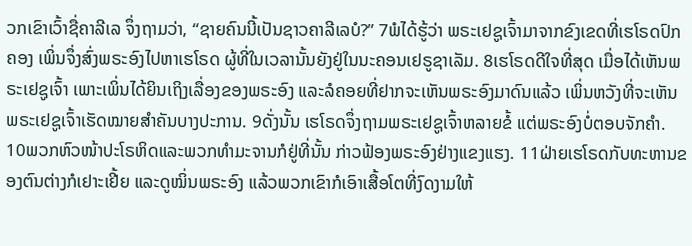ວກເຂົາເວົ້າຊື່ຄາລີເລ ຈຶ່ງຖາມວ່າ, “ຊາຍຄົນນີ້ເປັນຊາວຄາລີເລບໍ?” 7ພໍໄດ້ຮູ້ວ່າ ພຣະເຢຊູເຈົ້າມາຈາກຂົງເຂດທີ່ເຮໂຣດປົກຄອງ ເພິ່ນຈຶ່ງສົ່ງພຣະອົງໄປຫາເຮໂຣດ ຜູ້ທີ່ໃນເວລານັ້ນຍັງຢູ່ໃນນະຄອນເຢຣູຊາເລັມ. 8ເຮໂຣດດີໃຈທີ່ສຸດ ເມື່ອໄດ້ເຫັນພຣະເຢຊູເຈົ້າ ເພາະເພິ່ນໄດ້ຍິນເຖິງເລື່ອງຂອງພຣະອົງ ແລະລໍຄອຍທີ່ຢາກຈະເຫັນພຣະອົງມາດົນແລ້ວ ເພິ່ນຫວັງທີ່ຈະເຫັນພຣະເຢຊູເຈົ້າເຮັດໝາຍສຳຄັນບາງປະການ. 9ດັ່ງນັ້ນ ເຮໂຣດຈຶ່ງຖາມພຣະເຢຊູເຈົ້າຫລາຍຂໍ້ ແຕ່ພຣະອົງບໍ່ຕອບຈັກຄຳ. 10ພວກຫົວໜ້າປະໂຣຫິດແລະພວກທຳມະຈານກໍຢູ່ທີ່ນັ້ນ ກ່າວຟ້ອງພຣະອົງຢ່າງແຂງແຮງ. 11ຝ່າຍເຮໂຣດກັບທະຫານຂອງຕົນຕ່າງກໍເຢາະເຢີ້ຍ ແລະດູໝິ່ນພຣະອົງ ແລ້ວພວກເຂົາກໍເອົາເສື້ອໂຕທີ່ງົດງາມໃຫ້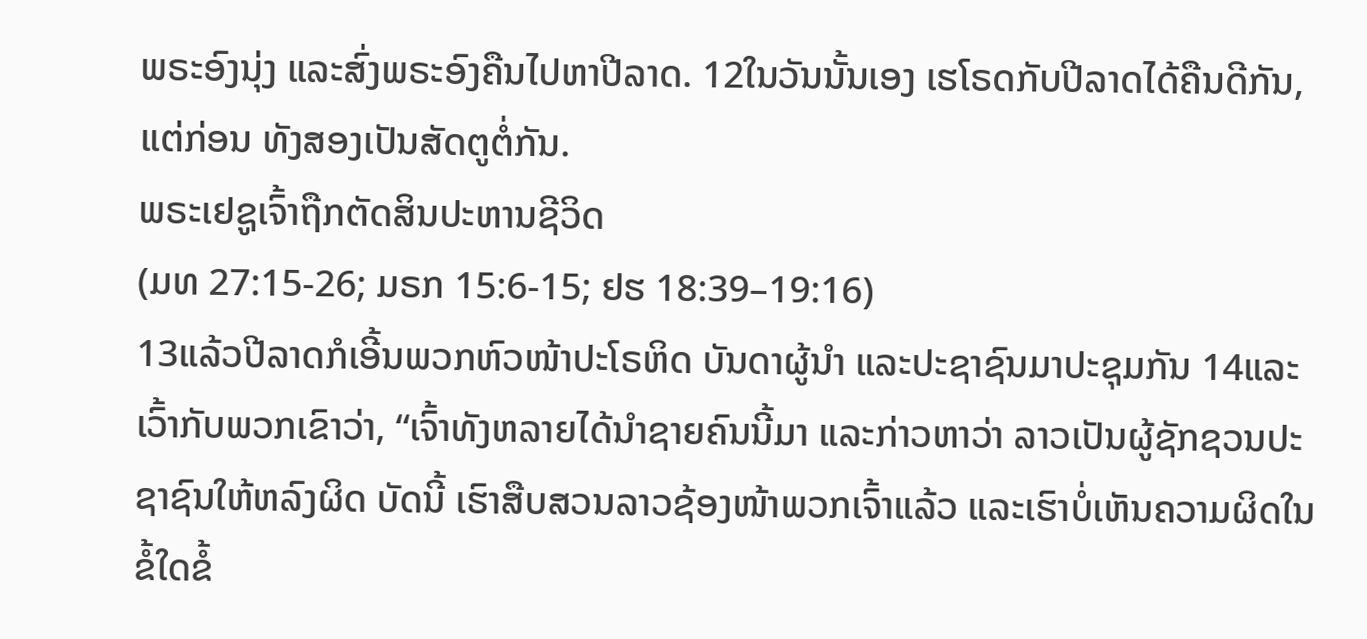ພຣະອົງນຸ່ງ ແລະສົ່ງພຣະອົງຄືນໄປຫາປີລາດ. 12ໃນວັນນັ້ນເອງ ເຮໂຣດກັບປີລາດໄດ້ຄືນດີກັນ, ແຕ່ກ່ອນ ທັງສອງເປັນສັດຕູຕໍ່ກັນ.
ພຣະເຢຊູເຈົ້າຖືກຕັດສິນປະຫານຊີວິດ
(ມທ 27:15-26; ມຣກ 15:6-15; ຢຮ 18:39–19:16)
13ແລ້ວປີລາດກໍເອີ້ນພວກຫົວໜ້າປະໂຣຫິດ ບັນດາຜູ້ນຳ ແລະປະຊາຊົນມາປະຊຸມກັນ 14ແລະ ເວົ້າກັບພວກເຂົາວ່າ, “ເຈົ້າທັງຫລາຍໄດ້ນຳຊາຍຄົນນີ້ມາ ແລະກ່າວຫາວ່າ ລາວເປັນຜູ້ຊັກຊວນປະຊາຊົນໃຫ້ຫລົງຜິດ ບັດນີ້ ເຮົາສືບສວນລາວຊ້ອງໜ້າພວກເຈົ້າແລ້ວ ແລະເຮົາບໍ່ເຫັນຄວາມຜິດໃນຂໍ້ໃດຂໍ້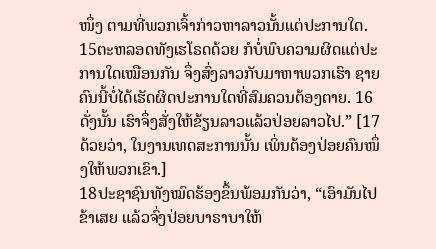ໜຶ່ງ ຕາມທີ່ພວກເຈົ້າກ່າວຫາລາວນັ້ນແຕ່ປະການໃດ. 15ຕະຫລອດທັງເຮໂຣດດ້ວຍ ກໍບໍ່ພົບຄວາມຜິດແຕ່ປະການໃດເໝືອນກັນ ຈຶ່ງສົ່ງລາວກັບມາຫາພວກເຮົາ ຊາຍຄົນນີ້ບໍ່ໄດ້ເຮັດຜິດປະການໃດທີ່ສົມຄວນຕ້ອງຕາຍ. 16ດັ່ງນັ້ນ ເຮົາຈຶ່ງສັ່ງໃຫ້ຂ້ຽນລາວແລ້ວປ່ອຍລາວໄປ.” [17ດ້ວຍວ່າ, ໃນງານເທດສະການນັ້ນ ເພິ່ນຕ້ອງປ່ອຍຄົນໜຶ່ງໃຫ້ພວກເຂົາ.]
18ປະຊາຊົນທັງໝົດຮ້ອງຂຶ້ນພ້ອມກັນວ່າ, “ເອົາມັນໄປຂ້າເສຍ ແລ້ວຈົ່ງປ່ອຍບາຣາບາໃຫ້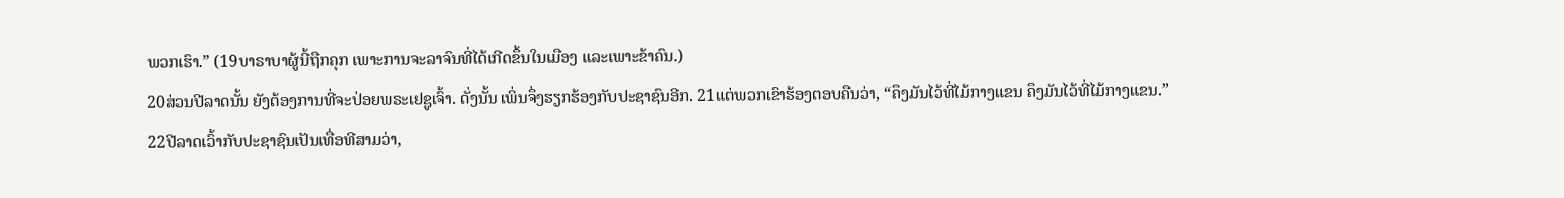ພວກເຮົາ.” (19ບາຣາບາຜູ້ນີ້ຖືກຄຸກ ເພາະການຈະລາຈົນທີ່ໄດ້ເກີດຂຶ້ນໃນເມືອງ ແລະເພາະຂ້າຄົນ.)
20ສ່ວນປີລາດນັ້ນ ຍັງຕ້ອງການທີ່ຈະປ່ອຍພຣະເຢຊູເຈົ້າ. ດັ່ງນັ້ນ ເພິ່ນຈຶ່ງຮຽກຮ້ອງກັບປະຊາຊົນອີກ. 21ແຕ່ພວກເຂົາຮ້ອງຕອບຄືນວ່າ, “ຄຶງມັນໄວ້ທີ່ໄມ້ກາງແຂນ ຄຶງມັນໄວ້ທີ່ໄມ້ກາງແຂນ.”
22ປີລາດເວົ້າກັບປະຊາຊົນເປັນເທື່ອທີສາມວ່າ,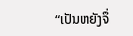“ເປັນຫຍັງຈຶ່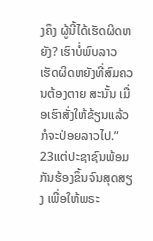ງຄຶງ ຜູ້ນີ້ໄດ້ເຮັດຜິດຫຍັງ? ເຮົາບໍ່ພົບລາວເຮັດຜິດຫຍັງທີ່ສົມຄວນຕ້ອງຕາຍ ສະນັ້ນ ເມື່ອເຮົາສັ່ງໃຫ້ຂ້ຽນແລ້ວ ກໍຈະປ່ອຍລາວໄປ.”
23ແຕ່ປະຊາຊົນພ້ອມກັນຮ້ອງຂຶ້ນຈົນສຸດສຽງ ເພື່ອໃຫ້ພຣະ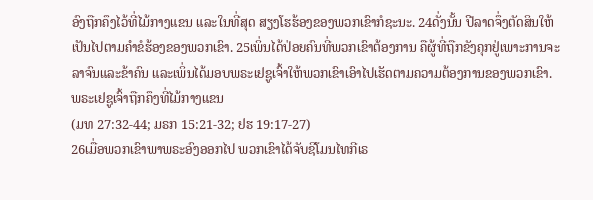ອົງຖືກຄຶງໄວ້ທີ່ໄມ້ກາງແຂນ ແລະໃນທີ່ສຸດ ສຽງໂຮຮ້ອງຂອງພວກເຂົາກໍຊະນະ. 24ດັ່ງນັ້ນ ປີລາດຈຶ່ງຕັດສິນໃຫ້ເປັນໄປຕາມຄຳຂໍຮ້ອງຂອງພວກເຂົາ. 25ເພິ່ນໄດ້ປ່ອຍຄົນທີ່ພວກເຂົາຕ້ອງການ ຄືຜູ້ທີ່ຖືກຂັງຄຸກຢູ່ເພາະການຈະລາຈົນແລະຂ້າຄົນ ແລະເພິ່ນໄດ້ມອບພຣະເຢຊູເຈົ້າໃຫ້ພວກເຂົາເອົາໄປເຮັດຕາມຄວາມຕ້ອງການຂອງພວກເຂົາ.
ພຣະເຢຊູເຈົ້າຖືກຄຶງທີ່ໄມ້ກາງແຂນ
(ມທ 27:32-44; ມຣກ 15:21-32; ຢຮ 19:17-27)
26ເມື່ອພວກເຂົາພາພຣະອົງອອກໄປ ພວກເຂົາໄດ້ຈັບຊີໂມນໄທກີເຣ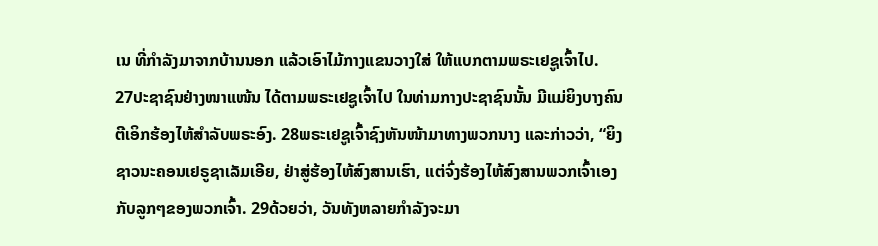ເນ ທີ່ກຳລັງມາຈາກບ້ານນອກ ແລ້ວເອົາໄມ້ກາງແຂນວາງໃສ່ ໃຫ້ແບກຕາມພຣະເຢຊູເຈົ້າໄປ.
27ປະຊາຊົນຢ່າງໜາແໜ້ນ ໄດ້ຕາມພຣະເຢຊູເຈົ້າໄປ ໃນທ່າມກາງປະຊາຊົນນັ້ນ ມີແມ່ຍິງບາງຄົນຕີເອິກຮ້ອງໄຫ້ສຳລັບພຣະອົງ. 28ພຣະເຢຊູເຈົ້າຊົງຫັນໜ້າມາທາງພວກນາງ ແລະກ່າວວ່າ, “ຍິງຊາວນະຄອນເຢຣູຊາເລັມເອີຍ, ຢ່າສູ່ຮ້ອງໄຫ້ສົງສານເຮົາ, ແຕ່ຈົ່ງຮ້ອງໄຫ້ສົງສານພວກເຈົ້າເອງ ກັບລູກໆຂອງພວກເຈົ້າ. 29ດ້ວຍວ່າ, ວັນທັງຫລາຍກຳລັງຈະມາ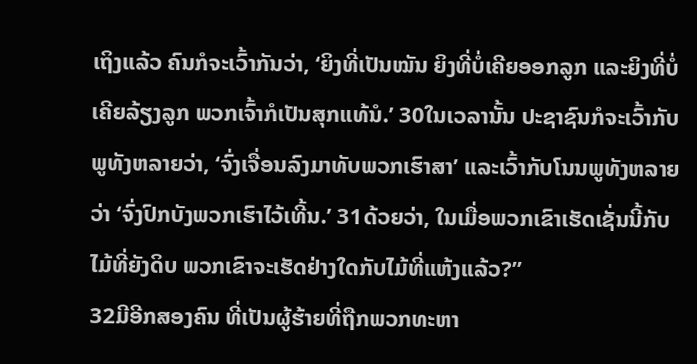ເຖິງແລ້ວ ຄົນກໍຈະເວົ້າກັນວ່າ, ‘ຍິງທີ່ເປັນໝັນ ຍິງທີ່ບໍ່ເຄີຍອອກລູກ ແລະຍິງທີ່ບໍ່ເຄີຍລ້ຽງລູກ ພວກເຈົ້າກໍເປັນສຸກແທ້ນໍ.’ 30ໃນເວລານັ້ນ ປະຊາຊົນກໍຈະເວົ້າກັບພູທັງຫລາຍວ່າ, ‘ຈົ່ງເຈື່ອນລົງມາທັບພວກເຮົາສາ’ ແລະເວົ້າກັບໂນນພູທັງຫລາຍວ່າ ‘ຈົ່ງປົກບັງພວກເຮົາໄວ້ເທີ້ນ.’ 31ດ້ວຍວ່າ, ໃນເມື່ອພວກເຂົາເຮັດເຊັ່ນນີ້ກັບໄມ້ທີ່ຍັງດິບ ພວກເຂົາຈະເຮັດຢ່າງໃດກັບໄມ້ທີ່ແຫ້ງແລ້ວ?”
32ມີອີກສອງຄົນ ທີ່ເປັນຜູ້ຮ້າຍທີ່ຖືກພວກທະຫາ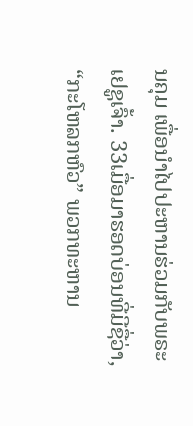ນຄຸມ ເພື່ອນຳໄປປະຫານຮ່ວມກັບພຣະເຢຊູເຈົ້າ. 33ເມື່ອມາຮອດບ່ອນທີ່ມີຊື່ວ່າ, “ກະໂຫລກຫົວ” ພວກທະຫານ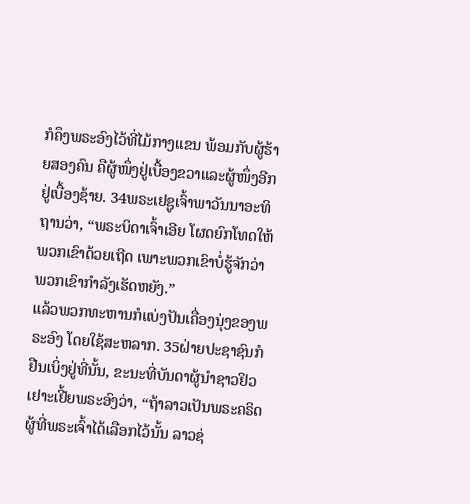ກໍຄຶງພຣະອົງໄວ້ທີ່ໄມ້ກາງແຂນ ພ້ອມກັບຜູ້ຮ້າຍສອງຄົນ ຄືຜູ້ໜຶ່ງຢູ່ເບື້ອງຂວາແລະຜູ້ໜຶ່ງອີກຢູ່ເບື້ອງຊ້າຍ. 34ພຣະເຢຊູເຈົ້າພາວັນນາອະທິຖານວ່າ, “ພຣະບິດາເຈົ້າເອີຍ ໂຜດຍົກໂທດໃຫ້ພວກເຂົາດ້ວຍເຖີດ ເພາະພວກເຂົາບໍ່ຮູ້ຈັກວ່າ ພວກເຂົາກຳລັງເຮັດຫຍັງ.”
ແລ້ວພວກທະຫານກໍແບ່ງປັນເຄື່ອງນຸ່ງຂອງພຣະອົງ ໂດຍໃຊ້ສະຫລາກ. 35ຝ່າຍປະຊາຊົນກໍຢືນເບິ່ງຢູ່ທີ່ນັ້ນ, ຂະນະທີ່ບັນດາຜູ້ນຳຊາວຢິວເຢາະເຢີ້ຍພຣະອົງວ່າ, “ຖ້າລາວເປັນພຣະຄຣິດ ຜູ້ທີ່ພຣະເຈົ້າໄດ້ເລືອກໄວ້ນັ້ນ ລາວຊ່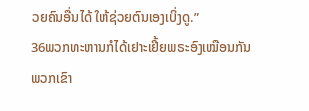ວຍຄົນອື່ນໄດ້ ໃຫ້ຊ່ວຍຕົນເອງເບິ່ງດູ.”
36ພວກທະຫານກໍໄດ້ເຢາະເຢີ້ຍພຣະອົງເໝືອນກັນ ພວກເຂົາ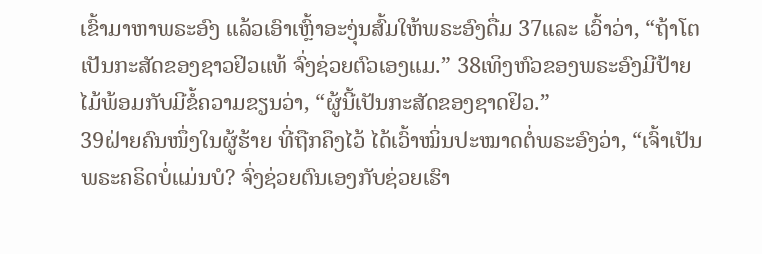ເຂົ້າມາຫາພຣະອົງ ແລ້ວເອົາເຫຼົ້າອະງຸ່ນສົ້ມໃຫ້ພຣະອົງດື່ມ 37ແລະ ເວົ້າວ່າ, “ຖ້າໂຕເປັນກະສັດຂອງຊາວຢິວແທ້ ຈົ່ງຊ່ວຍຕົວເອງແມ.” 38ເທິງຫົວຂອງພຣະອົງມີປ້າຍໄມ້ພ້ອມກັບມີຂໍ້ຄວາມຂຽນວ່າ, “ຜູ້ນີ້ເປັນກະສັດຂອງຊາດຢິວ.”
39ຝ່າຍຄົນໜຶ່ງໃນຜູ້ຮ້າຍ ທີ່ຖືກຄຶງໄວ້ ໄດ້ເວົ້າໝິ່ນປະໝາດຕໍ່ພຣະອົງວ່າ, “ເຈົ້າເປັນພຣະຄຣິດບໍ່ແມ່ນບໍ? ຈົ່ງຊ່ວຍຕົນເອງກັບຊ່ວຍເຮົາ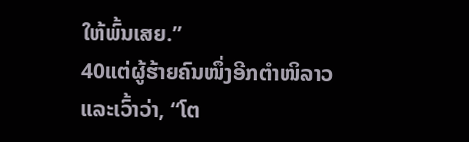ໃຫ້ພົ້ນເສຍ.”
40ແຕ່ຜູ້ຮ້າຍຄົນໜຶ່ງອີກຕຳໜິລາວ ແລະເວົ້າວ່າ, “ໂຕ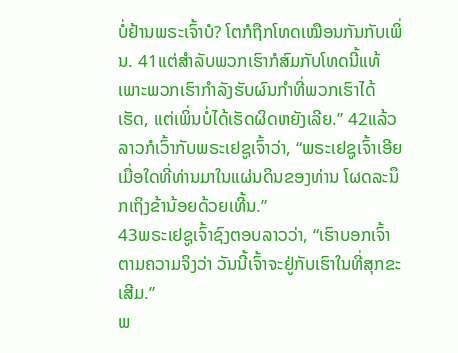ບໍ່ຢ້ານພຣະເຈົ້າບໍ? ໂຕກໍຖືກໂທດເໝືອນກັນກັບເພິ່ນ. 41ແຕ່ສຳລັບພວກເຮົາກໍສົມກັບໂທດນີ້ແທ້ ເພາະພວກເຮົາກຳລັງຮັບຜົນກຳທີ່ພວກເຮົາໄດ້ເຮັດ, ແຕ່ເພິ່ນບໍ່ໄດ້ເຮັດຜິດຫຍັງເລີຍ.” 42ແລ້ວລາວກໍເວົ້າກັບພຣະເຢຊູເຈົ້າວ່າ, “ພຣະເຢຊູເຈົ້າເອີຍ ເມື່ອໃດທີ່ທ່ານມາໃນແຜ່ນດິນຂອງທ່ານ ໂຜດລະນຶກເຖິງຂ້ານ້ອຍດ້ວຍເທີ້ນ.”
43ພຣະເຢຊູເຈົ້າຊົງຕອບລາວວ່າ, “ເຮົາບອກເຈົ້າຕາມຄວາມຈິງວ່າ ວັນນີ້ເຈົ້າຈະຢູ່ກັບເຮົາໃນທີ່ສຸກຂະເສີມ.”
ພ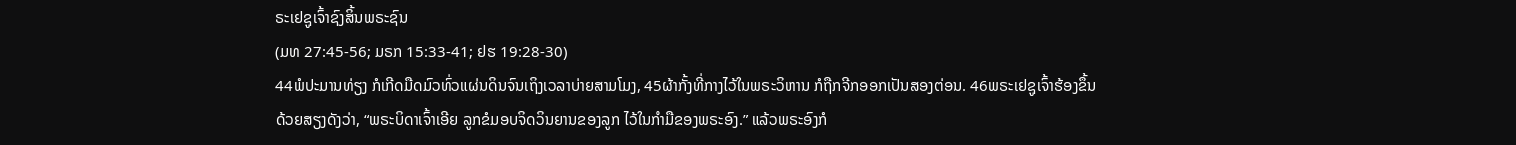ຣະເຢຊູເຈົ້າຊົງສິ້ນພຣະຊົນ
(ມທ 27:45-56; ມຣກ 15:33-41; ຢຮ 19:28-30)
44ພໍປະມານທ່ຽງ ກໍເກີດມືດມົວທົ່ວແຜ່ນດິນຈົນເຖິງເວລາບ່າຍສາມໂມງ, 45ຜ້າກັ້ງທີ່ກາງໄວ້ໃນພຣະວິຫານ ກໍຖືກຈີກອອກເປັນສອງຕ່ອນ. 46ພຣະເຢຊູເຈົ້າຮ້ອງຂຶ້ນດ້ວຍສຽງດັງວ່າ, “ພຣະບິດາເຈົ້າເອີຍ ລູກຂໍມອບຈິດວິນຍານຂອງລູກ ໄວ້ໃນກຳມືຂອງພຣະອົງ.” ແລ້ວພຣະອົງກໍ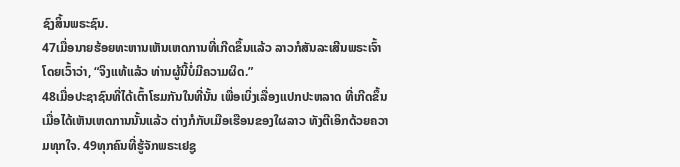ຊົງສິ້ນພຣະຊົນ.
47ເມື່ອນາຍຮ້ອຍທະຫານເຫັນເຫດການທີ່ເກີດຂຶ້ນແລ້ວ ລາວກໍສັນລະເສີນພຣະເຈົ້າໂດຍເວົ້າວ່າ, “ຈິງແທ້ແລ້ວ ທ່ານຜູ້ນີ້ບໍ່ມີຄວາມຜິດ.”
48ເມື່ອປະຊາຊົນທີ່ໄດ້ເຕົ້າໂຮມກັນໃນທີ່ນັ້ນ ເພື່ອເບິ່ງເລື່ອງແປກປະຫລາດ ທີ່ເກີດຂຶ້ນ ເມື່ອໄດ້ເຫັນເຫດການນັ້ນແລ້ວ ຕ່າງກໍກັບເມືອເຮືອນຂອງໃຜລາວ ທັງຕີເອິກດ້ວຍຄວາມທຸກໃຈ. 49ທຸກຄົນທີ່ຮູ້ຈັກພຣະເຢຊູ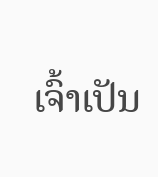ເຈົ້າເປັນ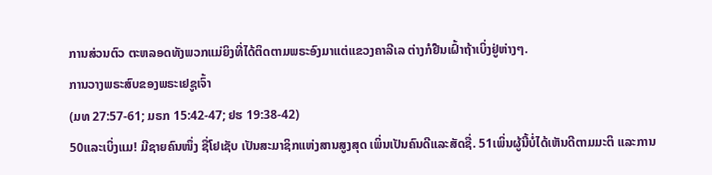ການສ່ວນຕົວ ຕະຫລອດທັງພວກແມ່ຍິງທີ່ໄດ້ຕິດຕາມພຣະອົງມາແຕ່ແຂວງຄາລີເລ ຕ່າງກໍຢືນເຝົ້າຖ້າເບິ່ງຢູ່ຫ່າງໆ.
ການວາງພຣະສົບຂອງພຣະເຢຊູເຈົ້າ
(ມທ 27:57-61; ມຣກ 15:42-47; ຢຮ 19:38-42)
50ແລະເບິ່ງແມ! ມີຊາຍຄົນໜຶ່ງ ຊື່ໂຢເຊັບ ເປັນສະມາຊິກແຫ່ງສານສູງສຸດ ເພິ່ນເປັນຄົນດີແລະສັດຊື່. 51ເພິ່ນຜູ້ນີ້ບໍ່ໄດ້ເຫັນດີຕາມມະຕິ ແລະການ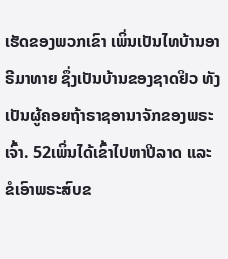ເຮັດຂອງພວກເຂົາ ເພິ່ນເປັນໄທບ້ານອາຣີມາທາຍ ຊຶ່ງເປັນບ້ານຂອງຊາດຢິວ ທັງເປັນຜູ້ຄອຍຖ້າຣາຊອານາຈັກຂອງພຣະເຈົ້າ. 52ເພິ່ນໄດ້ເຂົ້າໄປຫາປີລາດ ແລະຂໍເອົາພຣະສົບຂ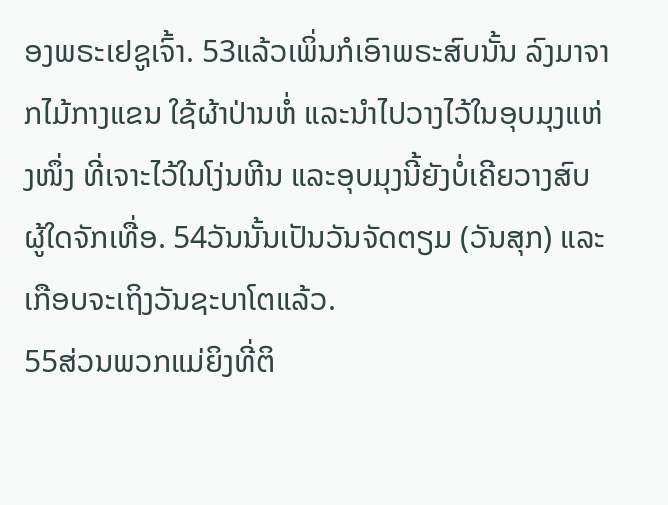ອງພຣະເຢຊູເຈົ້າ. 53ແລ້ວເພິ່ນກໍເອົາພຣະສົບນັ້ນ ລົງມາຈາກໄມ້ກາງແຂນ ໃຊ້ຜ້າປ່ານຫໍ່ ແລະນຳໄປວາງໄວ້ໃນອຸບມຸງແຫ່ງໜຶ່ງ ທີ່ເຈາະໄວ້ໃນໂງ່ນຫີນ ແລະອຸບມຸງນີ້ຍັງບໍ່ເຄີຍວາງສົບຜູ້ໃດຈັກເທື່ອ. 54ວັນນັ້ນເປັນວັນຈັດຕຽມ (ວັນສຸກ) ແລະເກືອບຈະເຖິງວັນຊະບາໂຕແລ້ວ.
55ສ່ວນພວກແມ່ຍິງທີ່ຕິ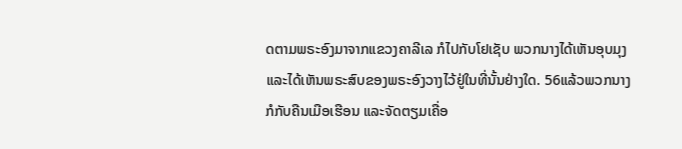ດຕາມພຣະອົງມາຈາກແຂວງຄາລີເລ ກໍໄປກັບໂຢເຊັບ ພວກນາງໄດ້ເຫັນອຸບມຸງ ແລະໄດ້ເຫັນພຣະສົບຂອງພຣະອົງວາງໄວ້ຢູ່ໃນທີ່ນັ້ນຢ່າງໃດ. 56ແລ້ວພວກນາງກໍກັບຄືນເມືອເຮືອນ ແລະຈັດຕຽມເຄື່ອ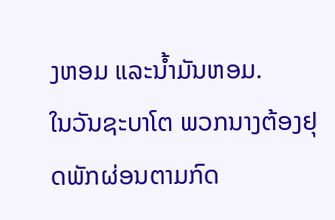ງຫອມ ແລະນໍ້າມັນຫອມ.
ໃນວັນຊະບາໂຕ ພວກນາງຕ້ອງຢຸດພັກຜ່ອນຕາມກົດ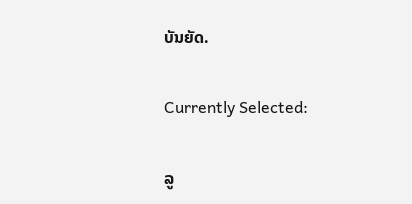ບັນຍັດ.

Currently Selected:

ລູ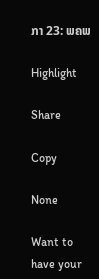ກາ 23: ພຄພ

Highlight

Share

Copy

None

Want to have your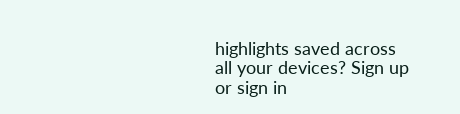highlights saved across all your devices? Sign up or sign in